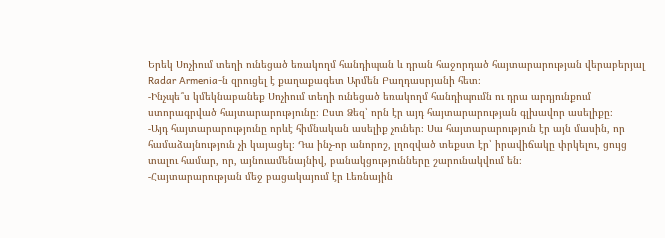Երեկ Սոչիում տեղի ունեցած եռակողմ հանդիպան և դրան հաջորդած հայտարարության վերաբերյալ Radar Armenia-ն զրուցել է քաղաքագետ Արմեն Բաղդասրյանի հետ։
-Ինչպե՞ս կմեկնաբանեք Սոչիում տեղի ունեցած եռակողմ հանդիպումն ու դրա արդյունքում ստորագրված հայտարարությունը։ Ըստ Ձեզ՝ որն էր այդ հայտարարության գլխավոր ասելիքը։
-Այդ հայտարարությունը որևէ հիմնական ասելիք չուներ։ Սա հայտարարություն էր այն մասին, որ համաձայնություն չի կայացել։ Դա ինչ-որ անորոշ, լղոզված տեքստ էր՝ իրավիճակը փրկելու, ցույց տալու համար, որ, այնուամենայնիվ, բանակցությունները շարունակվում են։
-Հայտարարության մեջ բացակայում էր Լեռնային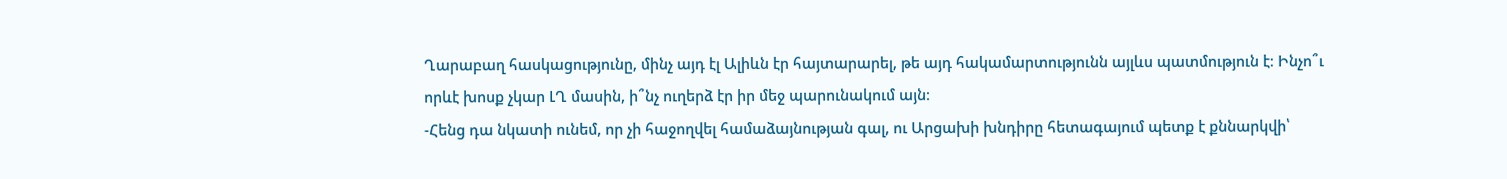Ղարաբաղ հասկացությունը, մինչ այդ էլ Ալիևն էր հայտարարել, թե այդ հակամարտությունն այլևս պատմություն է։ Ինչո՞ւ որևէ խոսք չկար ԼՂ մասին, ի՞նչ ուղերձ էր իր մեջ պարունակում այն։
-Հենց դա նկատի ունեմ, որ չի հաջողվել համաձայնության գալ, ու Արցախի խնդիրը հետագայում պետք է քննարկվի՝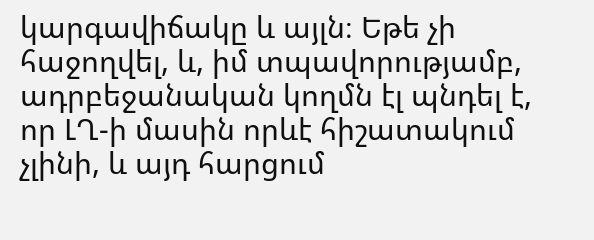կարգավիճակը և այլն։ Եթե չի հաջողվել, և, իմ տպավորությամբ, ադրբեջանական կողմն էլ պնդել է, որ ԼՂ-ի մասին որևէ հիշատակում չլինի, և այդ հարցում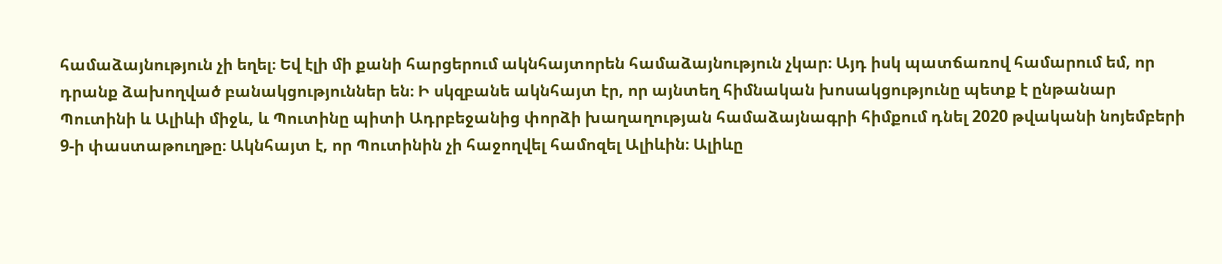համաձայնություն չի եղել։ Եվ էլի մի քանի հարցերում ակնհայտորեն համաձայնություն չկար։ Այդ իսկ պատճառով համարում եմ, որ դրանք ձախողված բանակցություններ են։ Ի սկզբանե ակնհայտ էր, որ այնտեղ հիմնական խոսակցությունը պետք է ընթանար Պուտինի և Ալիևի միջև, և Պուտինը պիտի Ադրբեջանից փորձի խաղաղության համաձայնագրի հիմքում դնել 2020 թվականի նոյեմբերի 9-ի փաստաթուղթը։ Ակնհայտ է, որ Պուտինին չի հաջողվել համոզել Ալիևին։ Ալիևը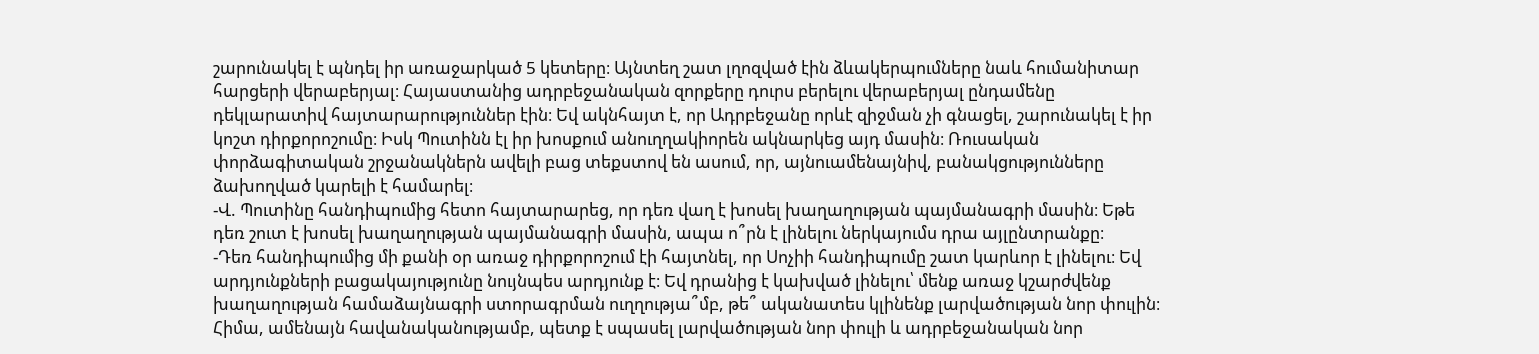շարունակել է պնդել իր առաջարկած 5 կետերը։ Այնտեղ շատ լղոզված էին ձևակերպումները նաև հումանիտար հարցերի վերաբերյալ։ Հայաստանից ադրբեջանական զորքերը դուրս բերելու վերաբերյալ ընդամենը դեկլարատիվ հայտարարություններ էին։ Եվ ակնհայտ է, որ Ադրբեջանը որևէ զիջման չի գնացել, շարունակել է իր կոշտ դիրքորոշումը։ Իսկ Պուտինն էլ իր խոսքում անուղղակիորեն ակնարկեց այդ մասին։ Ռուսական փորձագիտական շրջանակներն ավելի բաց տեքստով են ասում, որ, այնուամենայնիվ, բանակցությունները ձախողված կարելի է համարել։
-Վ. Պուտինը հանդիպումից հետո հայտարարեց, որ դեռ վաղ է խոսել խաղաղության պայմանագրի մասին։ Եթե դեռ շուտ է խոսել խաղաղության պայմանագրի մասին, ապա ո՞րն է լինելու ներկայումս դրա այլընտրանքը։
-Դեռ հանդիպումից մի քանի օր առաջ դիրքորոշում էի հայտնել, որ Սոչիի հանդիպումը շատ կարևոր է լինելու։ Եվ արդյունքների բացակայությունը նույնպես արդյունք է։ Եվ դրանից է կախված լինելու՝ մենք առաջ կշարժվենք խաղաղության համաձայնագրի ստորագրման ուղղությա՞մբ, թե՞ ականատես կլինենք լարվածության նոր փուլին։ Հիմա, ամենայն հավանականությամբ, պետք է սպասել լարվածության նոր փուլի և ադրբեջանական նոր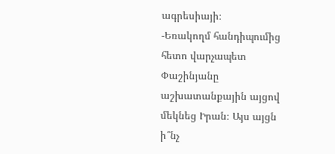ագրեսիայի։
-Եռակողմ հանդիպումից հետո վարչապետ Փաշինյանը աշխատանքային այցով մեկնեց Իրան։ Այս այցն ի՞նչ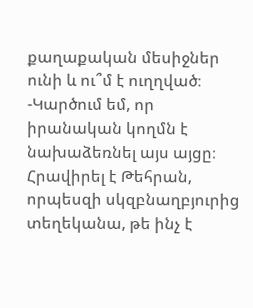քաղաքական մեսիջներ ունի և ու՞մ է ուղղված։
-Կարծում եմ, որ իրանական կողմն է նախաձեռնել այս այցը։ Հրավիրել է Թեհրան, որպեսզի սկզբնաղբյուրից տեղեկանա, թե ինչ է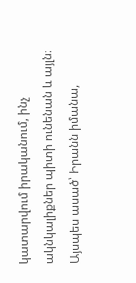կատարվում իրականում, ինչ ակնկալիքներ պիտի ունենան և այլն։ Այսպես ասած՝ Իրանն իմանա,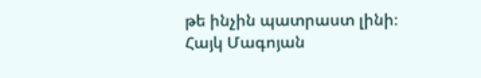թե ինչին պատրաստ լինի։
Հայկ Մագոյան